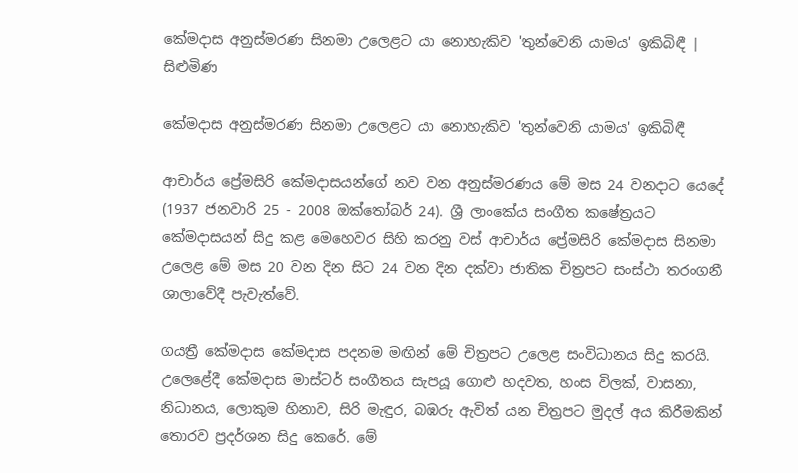කේමදාස අනුස්මරණ සිනමා උලෙළට යා නොහැකිව 'තුන්වෙනි යාමය' ඉකිබිඳී | සිළුමිණ

කේමදාස අනුස්මරණ සිනමා උලෙළට යා නොහැකිව 'තුන්වෙනි යාමය' ඉකිබිඳී

ආචාර්ය ප්‍රේමසිරි කේමදාසයන්ගේ නව වන අනුස්මරණය මේ මස 24 වනදාට යෙදේ (1937 ජනවාරි 25 - 2008 ඔක්තෝබර් 24). ශ්‍රී ලාංකේය සංගීත‍ කෂේත්‍රයට කේමදාසයන් සිදු කළ මෙහෙවර සිහි කරනු වස් ආචාර්ය ප්‍රේමසිරි කේමදාස සිනමා උලෙළ මේ මස 20 වන දින සිට 24 වන දින දක්වා ජාතික චිත්‍රපට සංස්ථා තරංගනී ශාලාවේදී පැවැත්වේ.

ගයත්‍රී කේමදාස කේමදාස පදනම මඟින් මේ චිත්‍රපට උලෙළ සංවිධානය සිදු කරයි. උලෙළේදී කේමදාස මාස්ටර් සංගීතය සැපයූ ගොළු හදවත, හංස විලක්, වාසනා, නිධානය, ලොකුම හිනාව, සිරි මැඳුර, බඹරු ඇවිත් යන චිත්‍රපට මුදල් අය කිරීමකින් තොරව ප්‍රදර්ශන සිදු කෙරේ. මේ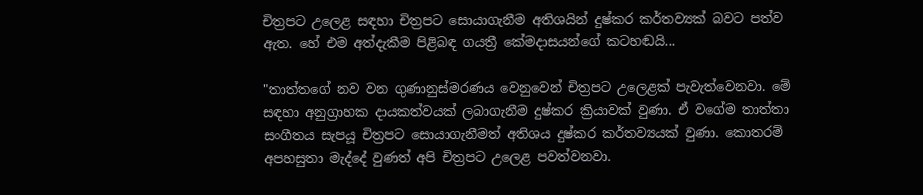චිත්‍රපට උලෙළ සඳහා චිත්‍රපට සොයාගැනීම අතිශයින් දුෂ්කර කර්තව්‍යක් බවට පත්ව ඇත. හේ එම අත්දැකීම පිළිබඳ ගයත්‍රී කේමදාසයන්ගේ කටහඬයි...

"තාත්තගේ නව වන ගුණානුස්මරණය වෙනුවෙන් චිත්‍රපට උලෙළක් පැවැත්වෙනවා. මේ සඳහා අනුග්‍රාහක දායකත්වයක් ලබාගැනීම දුෂ්කර ක්‍රියාවක් වුණා. ඒ වගේම තාත්තා සංගීතය සැපයූ චිත්‍රපට සොයාගැනීමත් අතිශය දුෂ්කර කර්තව්‍යයක් වුණා. කොතරම් අපහසුතා මැද්දේ වුණත් අපි චිත්‍රපට උලෙළ පවත්වනවා.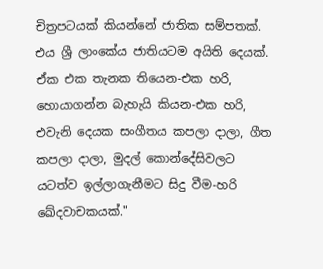චිත්‍රපටයක් කියන්නේ ජාතික සම්පතක්. එය ශ්‍රී ලාංකේය ජාතියටම අයිති දෙයක්. ඒක එක තැනක තියෙන-එක හරි, හොයාගන්න බැහැයි කියන-එක හරි, එවැනි දෙයක සංගීතය කපලා දාලා, ගීත කපලා දාලා, මුදල් කොන්දේසිවලට යටත්ව ඉල්ලාගැනීමට සිදු වීම-හරි ඛේදවාචකයක්."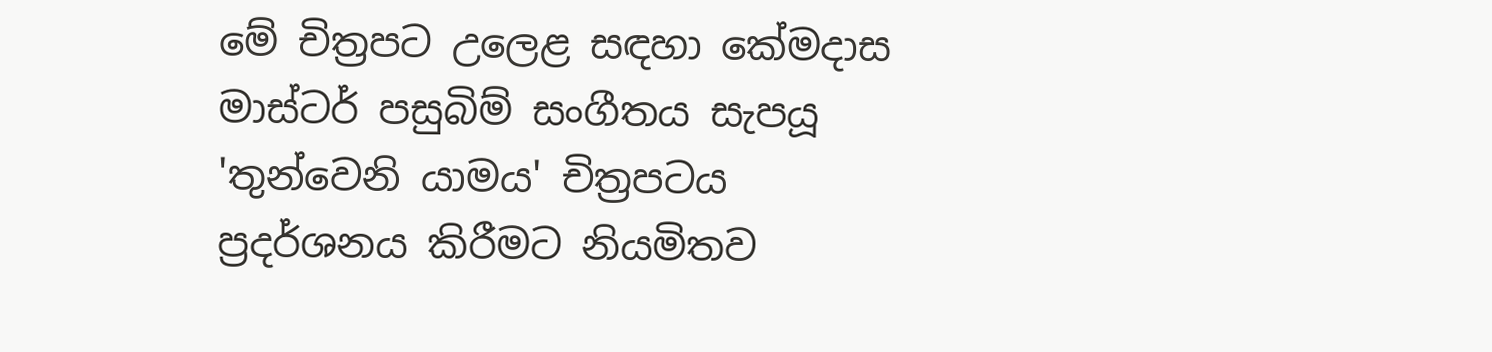මේ චිත්‍රපට උලෙළ සඳහා කේමදාස මාස්ටර් පසුබිම් සංගීතය සැපයූ 'තුන්වෙනි යාමය' චිත්‍රපටය ප්‍රදර්ශනය කිරීමට නියමිතව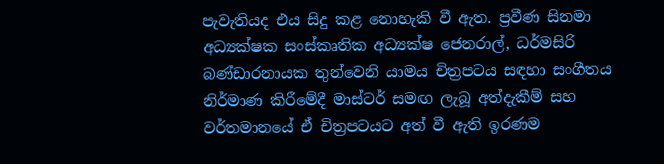පැවැතියද එය සිදු කළ නොහැකි වී ඇත. ප්‍රවීණ සිනමා අධ්‍යක්ෂක සංස්කෘතික අධ්‍යක්ෂ ජෙනරාල්, ධර්මසිරි බණ්ඩාරනායක තුන්වෙනි යාමය චිත්‍රපටය සඳහා සංගීතය නිර්මාණ කිරීමේදී මාස්ටර් සමඟ ලැබූ අත්දැකීම් සහ වර්තමානයේ ඒ චිත්‍රපටයට අත් වී ඇති ඉරණම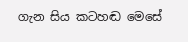ගැන සිය කටහඬ මෙසේ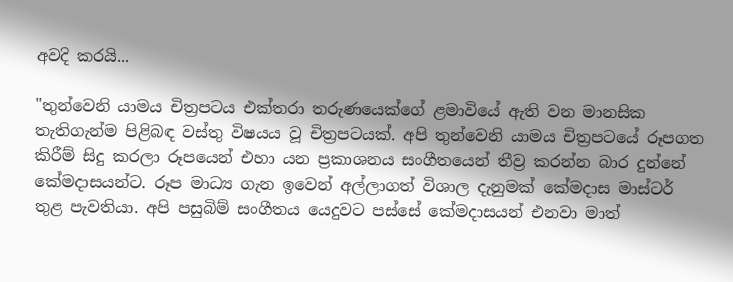අවදි කරයි...

"තුන්වෙනි යාමය චිත්‍රපටය එක්තරා තරුණයෙක්ගේ ළමාවියේ ඇති වන මානසික තැතිගැන්ම පිළිබඳ වස්තු විෂයය වූ චිත්‍රපටයක්. අපි තුන්වෙනි යාමය චිත්‍රපටයේ රූපගත කිරීම් සිදු කරලා රූපයෙන් එහා යන ප්‍රකාශනය සංගීතයෙන් තීව්‍ර කරන්න බාර දුන්නේ කේමදාසයන්ට. රූප මාධ්‍ය ගැන ඉවෙන් අල්ලාගත් විශාල දැනුමක් කේමදාස මාස්ටර් තුළ පැවතියා. අපි පසුබිම් සංගීතය යෙදුවට පස්සේ කේමදාසයන් එනවා මාත්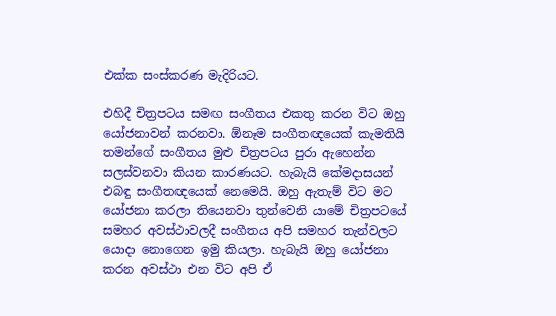එක්ක සංස්කරණ මැදිරියට.

එහිදී චිත්‍රපටය සමඟ සංගීතය එකතු කරන විට ඔහු යෝජනාවන් කරනවා. ඕනෑම සංගීතඥයෙක් කැමතියි තමන්ගේ සංගීතය මුළු චිත්‍රපටය පුරා ඇහෙන්න සලස්වනවා කියන කාරණයට. හැබැයි කේමදාසයන් එබඳු සංගීතඥයෙක් නෙමෙයි. ඔහු ඇතැම් විට මට යෝජනා කරලා තියෙනවා තුන්වෙනි යාමේ චිත්‍රපටයේ සමහර අවස්ථාවලදී සංගීතය අපි සමහර තැන්වලට යොදා නොගෙන ඉමු කියලා. හැබැයි ඔහු යෝජනා කරන අවස්ථා එන විට අපි ඒ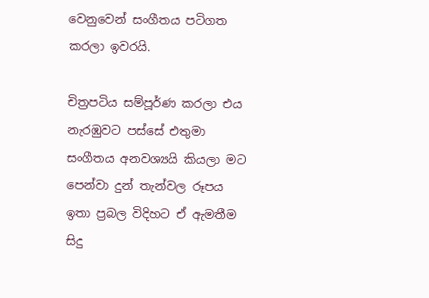වෙනුවෙන් සංගීතය පටිගත කරලා ඉවරයි.

චිත්‍රපටිය සම්පූර්ණ කරලා එය නැරඹුවට පස්සේ එතුමා සංගීතය අනවශ්‍යයි කියලා මට පෙන්වා දුන් තැන්වල රූපය ඉතා ප්‍රබල විදිහට ඒ ඇමතීම සිදු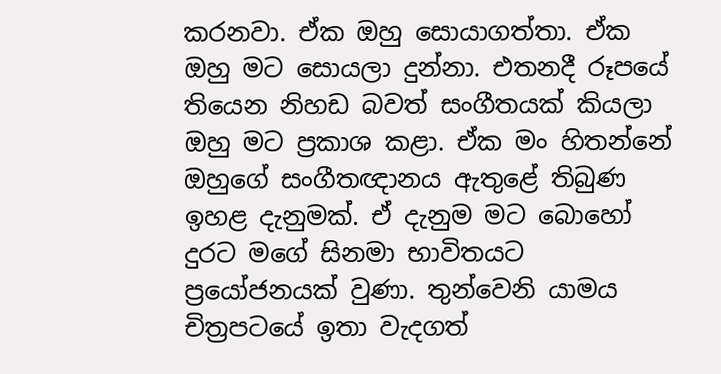කරනවා. ඒක ඔහු සොයාගත්තා. ඒක ඔහු මට සොයලා දුන්නා. එතනදී රූපයේ තියෙන නිහඩ බවත් සංගීතයක් කියලා ඔහු මට ප්‍රකාශ කළා. ඒක මං හිතන්නේ ඔහුගේ සංගීතඥානය ඇතුළේ තිබුණ ඉහළ දැනුමක්. ඒ දැනුම මට බොහෝ දුරට මගේ සිනමා භාවිතයට ප්‍රයෝජනයක් වුණා. තුන්වෙනි යාමය චිත්‍රපටයේ ඉතා වැදගත්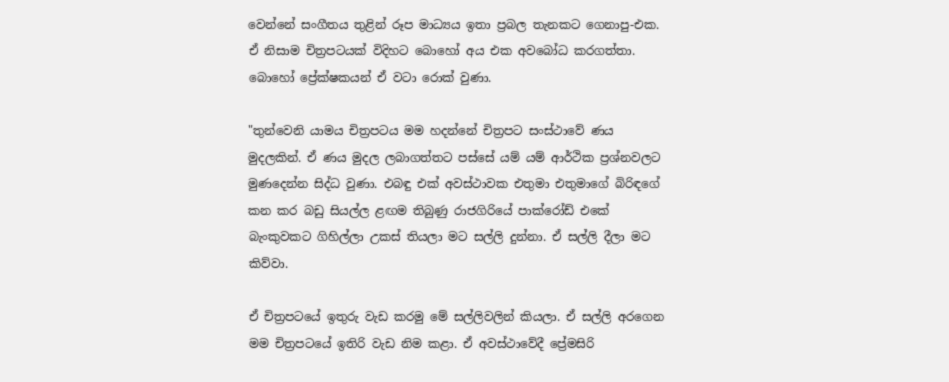වෙන්නේ සංගීතය තුළින් රූප මාධ්‍යය ඉතා ප්‍රබල තැනකට ගෙනාපු-එක. ඒ නිසාම චිත්‍රපටයක් විදිහට බොහෝ අය එක අවබෝධ කරගත්තා. බොහෝ ප්‍රේක්ෂකයන් ඒ වටා රොක් වුණා.

"තුන්වෙනි යාමය චිත්‍රපටය මම හදන්නේ චිත්‍රපට සංස්ථාවේ ණය මුදලකින්. ඒ ණය මුදල ලබාගත්තට පස්සේ යම් යම් ආර්ථික ප්‍රශ්නවලට මුණදෙන්න සිද්ධ වුණා. එබඳු එක් අවස්ථාවක එතුමා එතුමාගේ බිරිඳගේ කන කර බඩු සියල්ල ළඟම තිබුණු රාජගිරියේ පාක්රෝඩ් එකේ බැංකුවකට ගිහිල්ලා උකස් තියලා මට සල්ලි දුන්නා. ඒ සල්ලි දීලා මට කිව්වා.

ඒ චිත්‍රපටයේ ඉතුරු වැඩ කරමු මේ සල්ලිවලින් කියලා. ඒ සල්ලි අරගෙන මම චිත්‍රපටයේ ඉතිරි වැඩ නිම කළා. ඒ අවස්ථාවේදී ප්‍රේමසිරි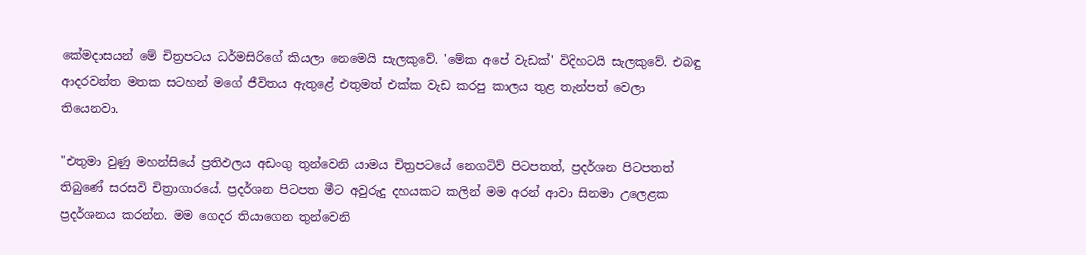කේමදාසයන් මේ චිත්‍රපටය ධර්මසිරිගේ කියලා නෙමෙයි සැලකුවේ. 'මේක අපේ වැඩක්' විදිහටයි සැලකුවේ. එබඳු ආදරවන්ත මතක සටහන් මගේ ජීවිතය ඇතුළේ එතුමත් එක්ක වැඩ කරපු කාලය තුළ තැන්පත් වෙලා තියෙනවා.

"එතුමා වුණු මහන්සියේ ප්‍රතිඵලය අඩංගු තුන්වෙනි යාමය චිත්‍රපටයේ නෙගටිව් පිටපතත්, ප්‍රදර්ශන පිටපතත් තිබුණේ සරසවි චිත්‍රාගාරයේ. ප්‍රදර්ශන පිටපත මීට අවුරුදු දහයකට කලින් මම අරන් ආවා සිනමා උලෙළක ප්‍රදර්ශනය කරන්න. මම ගෙදර තියාගෙන තුන්වෙනි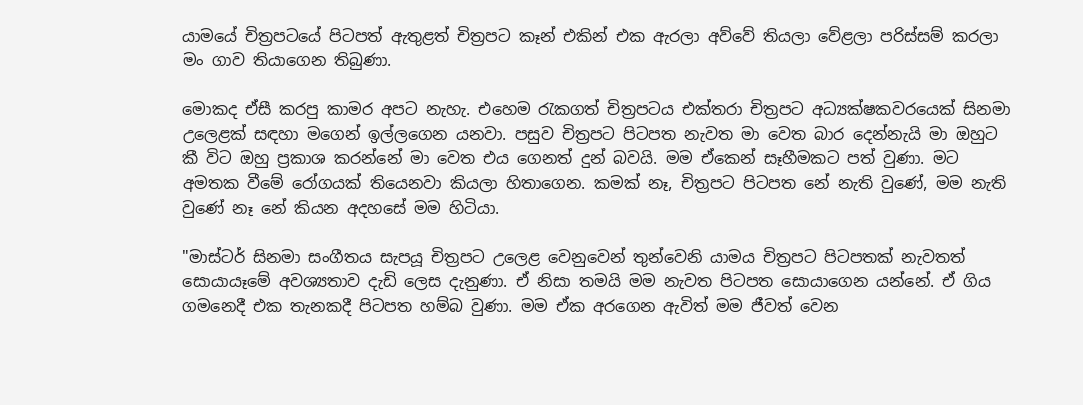යාමයේ චිත්‍රපටයේ පිටපත් ඇතුළත් චිත්‍රපට කෑන් එකින් එක ඇරලා අව්වේ තියලා වේළලා පරිස්සම් කරලා මං ගාව තියාගෙන තිබුණා.

මොකද ඒසී කරපු කාමර අපට නැහැ. එහෙම රැකගත් චිත්‍රපටය එක්තරා චිත්‍රපට අධ්‍යක්ෂකවරයෙක් සිනමා උලෙළක් සඳහා මගෙන් ඉල්ලගෙන යනවා. පසුව චිත්‍රපට පිටපත නැවත මා වෙත බාර දෙන්නැයි මා ඔහුට කී විට ඔහු ප්‍රකාශ කරන්නේ මා වෙත එය ගෙනත් දුන් බවයි. මම ඒකෙන් සෑහීමකට පත් වුණා. මට අමතක වීමේ රෝගයක් තියෙනවා කියලා හිතාගෙන. කමක් නෑ, චිත්‍රපට පිටපත නේ නැති වුණේ, මම නැති වුණේ නෑ නේ කියන අදහසේ මම හිටියා.

"මාස්ටර් සිනමා සංගීතය සැපයූ චිත්‍රපට උලෙළ වෙනුවෙන් තුන්වෙනි යාමය චිත්‍රපට පිටපතක් නැවතත් සොයායෑමේ අවශ්‍යතාව දැඩි ලෙස දැනුණා. ඒ නිසා තමයි මම නැවත පිටපත සොයාගෙන යන්නේ. ඒ ගිය ගමනෙදී එක තැනකදී පිටපත හම්බ වුණා. මම ඒක අරගෙන ඇවිත් මම ජීවත් වෙන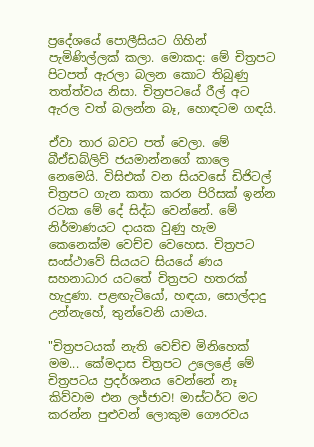ප්‍රදේශයේ පොලීසියට ගිහින් පැමිණිල්ලක් කලා. මොකද: මේ චිත්‍රපට පිටපත් ඇරලා බලන කොට තිබුණු තත්ත්වය නිසා. චිත්‍රපටයේ රීල් අට ඇරල වත් බලන්න බෑ, හොඳටම ගඳයි.

ඒවා තාර බවට පත් වෙලා. මේ බීඒඩබ්ලිව් ජයමාන්නගේ කාලෙ නෙමෙයි. විසිඑක් වන සියවසේ ඩිජිටල් චිත්‍රපට ගැන කතා කරන පිරිසක් ඉන්න රටක මේ දේ සිද්ධ වෙන්නේ. මේ නිර්මාණයට දායක වුණු හැම කෙනෙක්ම වෙච්ච වෙහෙස. චිත්‍රපට සංස්ථාවේ සියයට සියයේ ණය සහනාධාර යටතේ චිත්‍රපට හතරක් හැදුණා. පළඟැටියෝ‚ හඳයා‚ සොල්දාදු උන්නැහේ, තුන්වෙනි යාමය.

"චිත්‍රපටයක් නැති වෙච්ච මිනිහෙක් මම... කේමදාස චිත්‍රපට උලෙළේ මේ චිත්‍රපටය ප්‍රදර්ශනය වෙන්නේ නෑ කිව්වාම එන ලජ්ජාව! මාස්ටර්ට මට කරන්න පුළුවන් ලොකුම ගෞරවය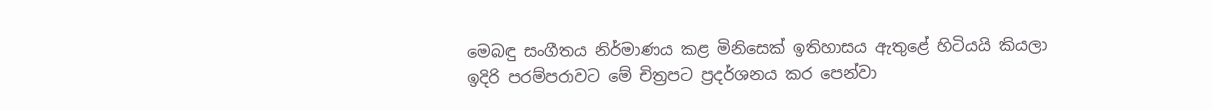මෙබඳු සංගීතය නිර්මාණය කළ මිනිසෙක් ඉතිහාසය ඇතුළේ හිටියයි කියලා ඉදිරි පරම්පරාවට මේ චිත්‍රපට ප්‍රදර්ශනය කර පෙන්වා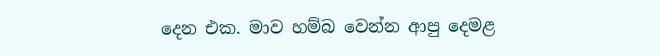දෙන එක. මාව හම්බ වෙන්න ආපු දෙමළ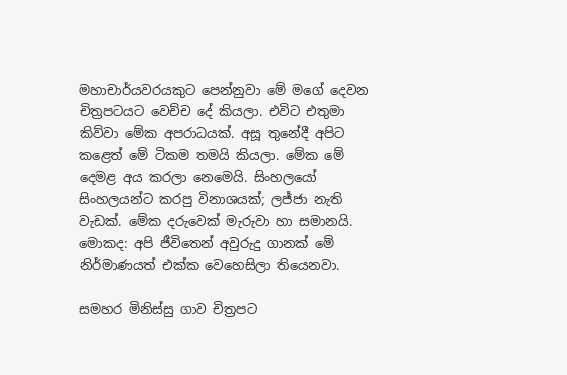මහාචාර්යවරයකුට පෙන්නුවා මේ මගේ දෙවන චිත්‍රපටයට වෙච්ච දේ කියලා. එවිට එතුමා කිව්වා මේක අපරාධයක්. අසූ තුනේදී අපිට කළෙත් මේ ටිකම තමයි කියලා. මේක මේ දෙමළ අය කරලා නෙමෙයි. සිංහලයෝ සිංහලයන්ට කරපු විනාශයක්; ලජ්ජා නැති වැඩක්. මේක දරුවෙක් මැරුවා හා සමානයි. මොකද: අපි ජීවිතෙන් අවුරුදු ගානක් මේ නිර්මාණයත් එක්ක වෙහෙසිලා තියෙනවා.

සමහර මිනිස්සු ගාව චිත්‍රපට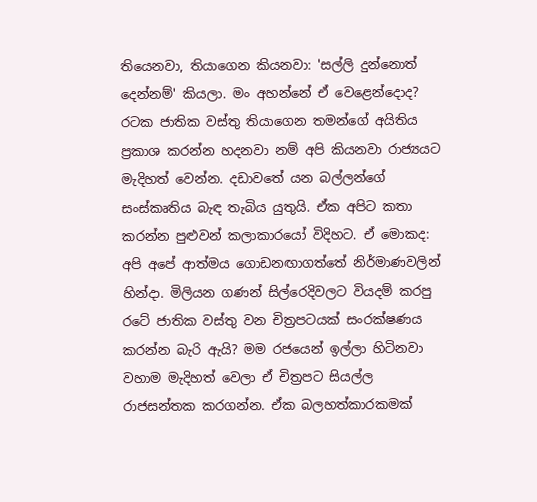තියෙනවා, තියාගෙන කියනවා: 'සල්ලි දුන්නොත් දෙන්නම්' කියලා. මං අහන්නේ ඒ වෙළෙන්දොද? රටක ජාතික වස්තු තියාගෙන තමන්ගේ අයිතිය ප්‍රකාශ කරන්න හදනවා නම් අපි කියනවා රාජ්‍යයට මැදිහත් වෙන්න. දඩාවතේ යන බල්ලන්ගේ සංස්කෘතිය බැඳ තැබිය යුතුයි. ඒක අපිට කතා කරන්න පුළුවන් කලාකාරයෝ විදිහට. ඒ මොකද: අපි අපේ ආත්මය ගොඩනඟාගත්තේ නිර්මාණවලින් හින්දා. මිලියන ගණන් සිල්රෙදිවලට වියදම් කරපු රටේ ජාතික වස්තු වන චිත්‍රපටයක් සංරක්ෂණය කරන්න බැරි ඇයි? මම රජයෙන් ඉල්ලා හිටිනවා වහාම මැදිහත් වෙලා ඒ චිත්‍රපට සියල්ල රාජසන්තක කරගන්න. ඒක බලහත්කාරකමක්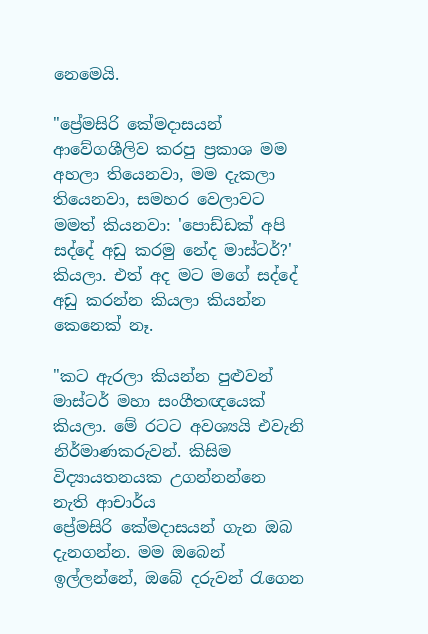නෙමෙයි.

"ප්‍රේමසිරි කේමදාසයන් ආවේගශීලිව කරපු ප්‍රකාශ මම අහලා තියෙනවා, මම දැකලා තියෙනවා, සමහර වෙලාවට මමත් කියනවා: 'පොඩ්ඩක් අපි සද්දේ අඩු කරමු නේද මාස්ටර්?' කියලා. එත් අද මට මගේ සද්දේ අඩු කරන්න කියලා කියන්න කෙනෙක් නෑ.

"කට ඇරලා කියන්න පුළුවන් මාස්ටර් මහා සංගීතඥයෙක් කියලා. මේ රටට අවශ්‍යයි එවැනි නිර්මාණකරුවන්. කිසිම විද්‍යායතනයක උගන්නන්නෙ නැති ආචාර්ය ප්‍රේමසිරි ‍කේමදාසයන් ගැන ඔබ දැනගන්න. මම ඔබෙන් ඉල්ලන්නේ, ඔබේ දරුවන් රැගෙන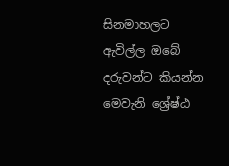සිනමාහලට ඇවිල්ල ඔබේ දරුවන්ට කියන්න මෙවැනි ශ්‍රේෂ්ඨ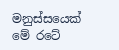මනුස්සයෙක් මේ රටේ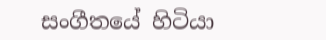සංගීතයේ හිටියා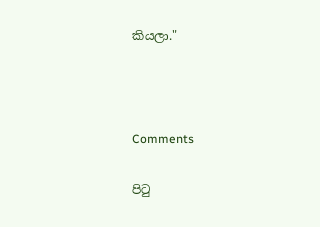කියලා."



Comments

පිටු